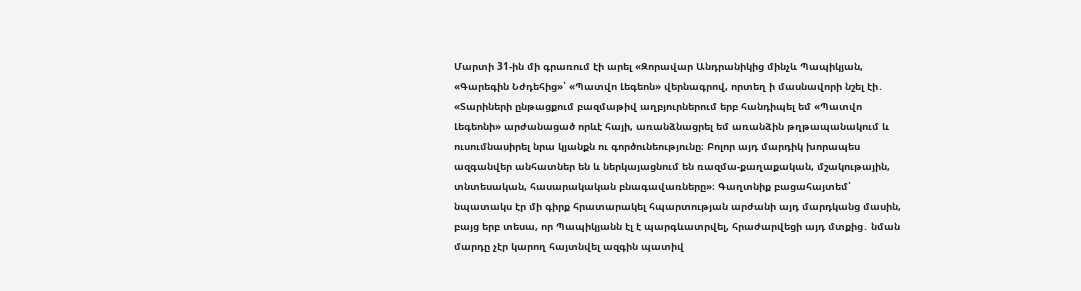Մարտի 31-ին մի գրառում էի արել «Զորավար Անդրանիկից մինչև Պապիկյան, «Գարեգին Նժդեհից»՝ «Պատվո Լեգեոն» վերնագրով, որտեղ ի մասնավորի նշել էի․ «Տարիների ընթացքում բազմաթիվ աղբյուրներում երբ հանդիպել եմ «Պատվո Լեգեոնի» արժանացած որևէ հայի, առանձնացրել եմ առանձին թղթապանակում և ուսումնասիրել նրա կյանքն ու գործունեությունը։ Բոլոր այդ մարդիկ խորապես ազգանվեր անհատներ են և ներկայացնում են ռազմա-քաղաքական, մշակութային, տնտեսական, հասարակական բնագավառները»։ Գաղտնիք բացահայտեմ՝ նպատակս էր մի գիրք հրատարակել հպարտության արժանի այդ մարդկանց մասին, բայց երբ տեսա, որ Պապիկյանն էլ է պարգևատրվել, հրաժարվեցի այդ մտքից․ նման մարդը չէր կարող հայտնվել ազգին պատիվ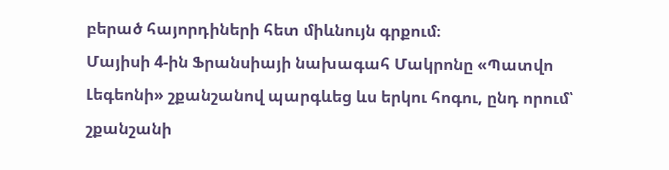բերած հայորդիների հետ միևնույն գրքում։
Մայիսի 4-ին Ֆրանսիայի նախագահ Մակրոնը «Պատվո Լեգեոնի» շքանշանով պարգևեց ևս երկու հոգու, ընդ որում՝ շքանշանի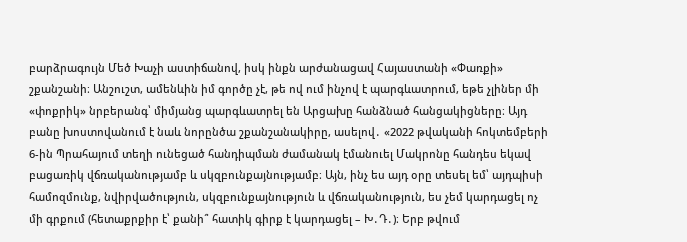բարձրագույն Մեծ Խաչի աստիճանով, իսկ ինքն արժանացավ Հայաստանի «Փառքի» շքանշանի։ Անշուշտ, ամենևին իմ գործը չէ, թե ով ում ինչով է պարգևատրում, եթե չլիներ մի «փոքրիկ» նրբերանգ՝ միմյանց պարգևատրել են Արցախը հանձնած հանցակիցները։ Այդ բանը խոստովանում է նաև նորընծա շքանշանակիրը, ասելով․ «2022 թվականի հոկտեմբերի 6-ին Պրահայում տեղի ունեցած հանդիպման ժամանակ էմանուել Մակրոնը հանդես եկավ բացառիկ վճռականությամբ և սկզբունքայնությամբ։ Այն, ինչ ես այդ օրը տեսել եմ՝ այդպիսի համոզմունք, նվիրվածություն, սկզբունքայնություն և վճռականություն, ես չեմ կարդացել ոչ մի գրքում (հետաքրքիր է՝ քանի՞ հատիկ գիրք է կարդացել – Խ․Դ․)։ Երբ թվում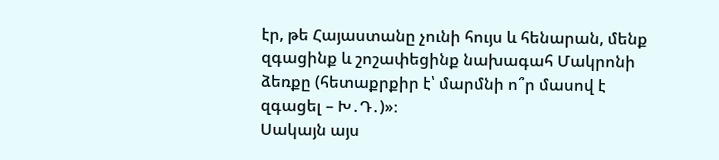էր, թե Հայաստանը չունի հույս և հենարան, մենք զգացինք և շոշափեցինք նախագահ Մակրոնի ձեռքը (հետաքրքիր է՝ մարմնի ո՞ր մասով է զգացել – Խ․Դ․)»։
Սակայն այս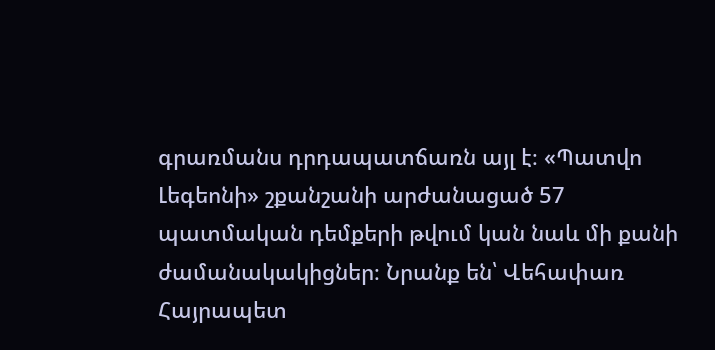գրառմանս դրդապատճառն այլ է։ «Պատվո Լեգեոնի» շքանշանի արժանացած 57 պատմական դեմքերի թվում կան նաև մի քանի ժամանակակիցներ։ Նրանք են՝ Վեհափառ Հայրապետ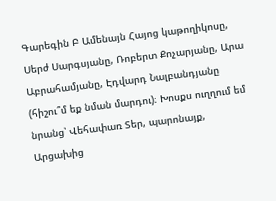Գարեգին Բ Ամենայն Հայոց կաթողիկոսը, Սերժ Սարգսյանը, Ռոբերտ Քոչարյանը, Արա Աբրահամյանը, Էդվարդ Նալբանդյանը (հիշու՞մ եք նման մարդու)։ Խոսքս ուղղում եմ նրանց՝ Վեհափառ Տեր, պարոնայք, Արցախից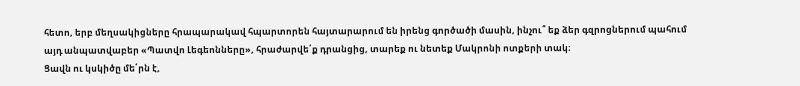հետո, երբ մեղսակիցները հրապարակավ հպարտորեն հայտարարում են իրենց գործածի մասին, ինչու՞ եք ձեր գզրոցներում պահում այդ անպատվաբեր «Պատվո Լեգեոնները», հրաժարվե՛ք դրանցից, տարեք ու նետեք Մակրոնի ոտքերի տակ։
Ցավն ու կսկիծը մե՛րն է,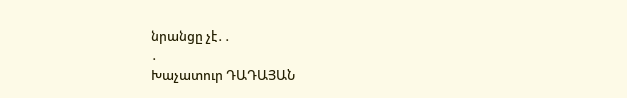նրանցը չէ․․
․
Խաչատուր ԴԱԴԱՅԱՆ